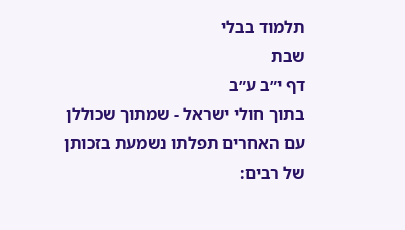תלמוד בבלי
שבת
דף י״ב ע״ב
בתוך חולי ישראל - שמתוך שכוללן עם האחרים תפלתו נשמעת בזכותן של רבים: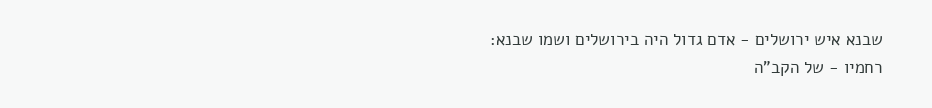שבנא איש ירושלים - אדם גדול היה בירושלים ושמו שבנא:
רחמיו - של הקב"ה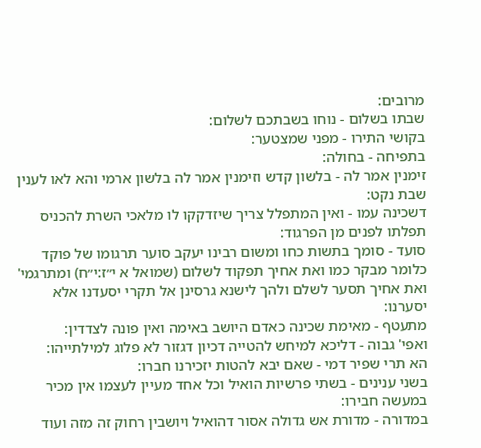מרובים:
שבתו בשלום - נוחו בשבתכם לשלום:
בקושי התירו - מפני שמצטער:
בתפיחה - בחולה:
זימנין אמר לה - בלשון קדש וזימנין אמר לה בלשון ארמי והא לאו לענין שבת נקט:
דשכינה עמו - ואין המתפלל צריך שיזדקקו לו מלאכי השרת להכניס תפלתו לפנים מן הפרגוד:
סועד - סומך בתשות כחו ומשום רבינו יעקב סוער תרגומו של פוקד כלומר מבקר כמו ואת אחיך תפקוד לשלום (שמואל א י״ז:י״ח) ומתרגמי' ואת אחיך תסער לשלם ולהך לישנא גרסינן אל תקרי יסעדנו אלא יסערנו:
מתעטף - מאימת שכינה כאדם היושב באימה ואין פונה לצדדין:
ואפי' גבוה - דליכא למיחש להטייה דכיון דגזור לא פלוג למילתייהו:
הא תרי שפיר דמי - שאם יבא להטות יזכירנו חברו:
בשני ענינים - בשתי פרשיות הואיל וכל אחד מעיין לעצמו אין מכיר במעשה חבירו:
במדורה - מדורת אש גדולה אסור דהואיל ויושבין רחוק זה מזה ועוד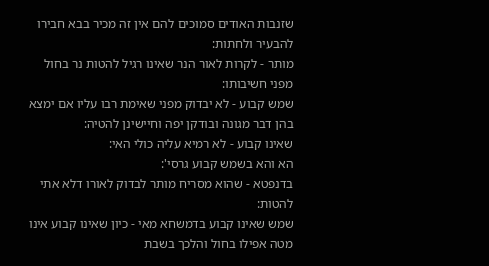שזנבות האודים סמוכים להם אין זה מכיר בבא חבירו להבעיר ולחתות:
מותר - לקרות לאור הנר שאינו רגיל להטות נר בחול מפני חשיבותו:
שמש קבוע - לא יבדוק מפני שאימת רבו עליו אם ימצא בהן דבר מגונה ובודקן יפה וחיישינן להטיה:
שאינו קבוע - לא רמיא עליה כולי האי:
הא והא בשמש קבוע גרסי':
בדנפטא - שהוא מסריח מותר לבדוק לאורו דלא אתי להטות:
שמש שאינו קבוע בדמשחא מאי - כיון שאינו קבוע אינו מטה אפילו בחול והלכך בשבת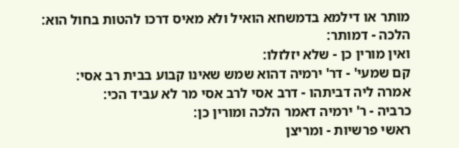מותר או דילמא בדמשחא הואיל ולא מאיס דרכו להטות בחול הוא:
הלכה - דמותר:
ואין מורין כן - שלא יזלזלו:
קם שמעי' - דר' ירמיה דהוא שמש שאינו קבוע בבית רב אסי:
אמרה ליה דביתהו - דרב אסי לרב אסי מר לא עביד הכי:
כרביה - ר' ירמיה דאמר הלכה ומורין כן:
ראשי פרשיות - ומריצן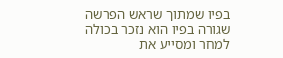בפיו שמתוך שראש הפרשה שגורה בפיו הוא נזכר בכולה למחר ומסייע את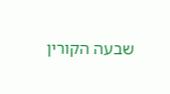שבעה הקורין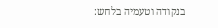בנקודה וטעמיה בלחש: